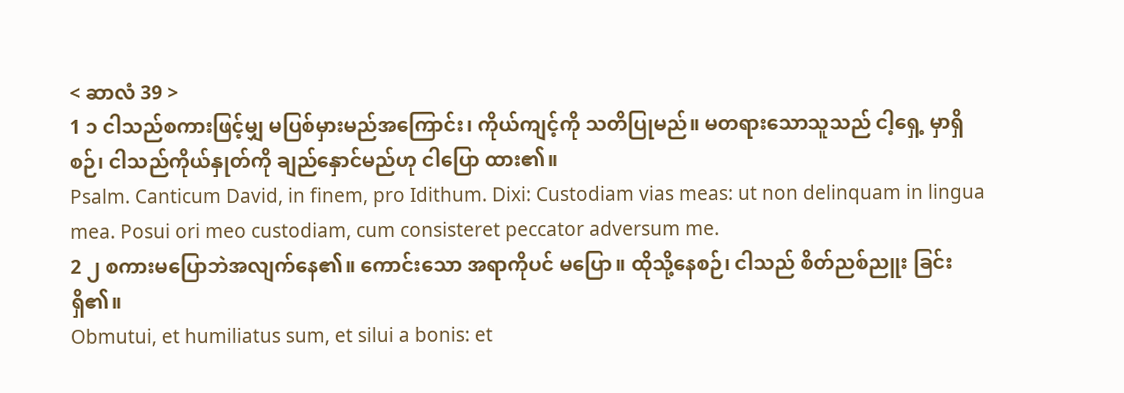< ဆာလံ 39 >
1 ၁ ငါသည်စကားဖြင့်မျှ မပြစ်မှားမည်အကြောင်း၊ ကိုယ်ကျင့်ကို သတိပြုမည်။ မတရားသောသူသည် ငါ့ရှေ့ မှာရှိစဉ်၊ ငါသည်ကိုယ်နှုတ်ကို ချည်နှောင်မည်ဟု ငါပြော ထား၏။
Psalm. Canticum David, in finem, pro Idithum. Dixi: Custodiam vias meas: ut non delinquam in lingua mea. Posui ori meo custodiam, cum consisteret peccator adversum me.
2 ၂ စကားမပြောဘဲအလျက်နေ၏။ ကောင်းသော အရာကိုပင် မပြော။ ထိုသို့နေစဉ်၊ ငါသည် စိတ်ညစ်ညူး ခြင်းရှိ၏။
Obmutui, et humiliatus sum, et silui a bonis: et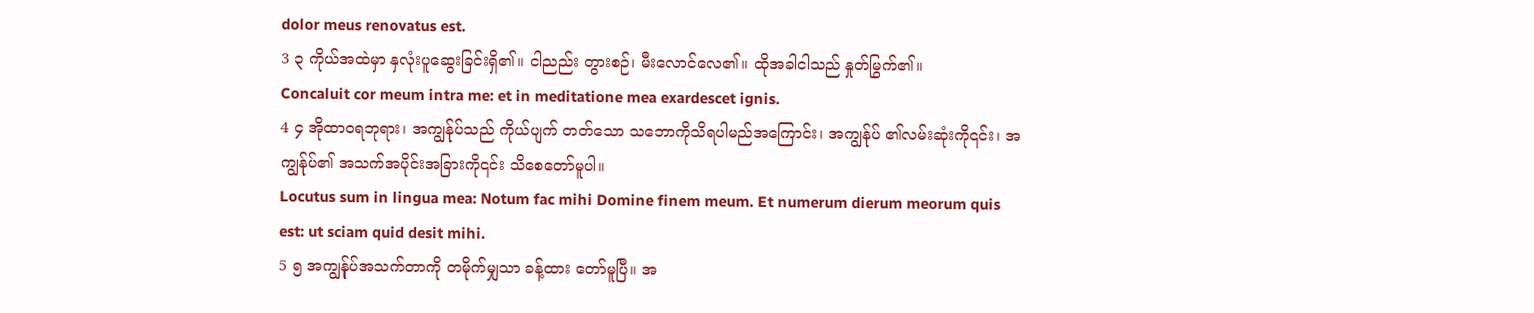dolor meus renovatus est.
3 ၃ ကိုယ်အထဲမှာ နှလုံးပူဆွေးခြင်းရှိ၏။ ငါညည်း တွားစဉ်၊ မီးလောင်လေ၏။ ထိုအခါငါသည် နှုတ်မြွက်၏။
Concaluit cor meum intra me: et in meditatione mea exardescet ignis.
4 ၄ အိုထာဝရဘုရား၊ အကျွန်ုပ်သည် ကိုယ်ပျက် တတ်သော သဘောကိုသိရပါမည်အကြောင်း၊ အကျွန်ုပ် ၏လမ်းဆုံးကို၎င်း၊ အကျွန်ုပ်၏ အသက်အပိုင်းအခြားကို၎င်း သိစေတော်မူပါ။
Locutus sum in lingua mea: Notum fac mihi Domine finem meum. Et numerum dierum meorum quis est: ut sciam quid desit mihi.
5 ၅ အကျွန်ုပ်အသက်တာကို တမိုက်မျှသာ ခန့်ထား တော်မူပြီ။ အ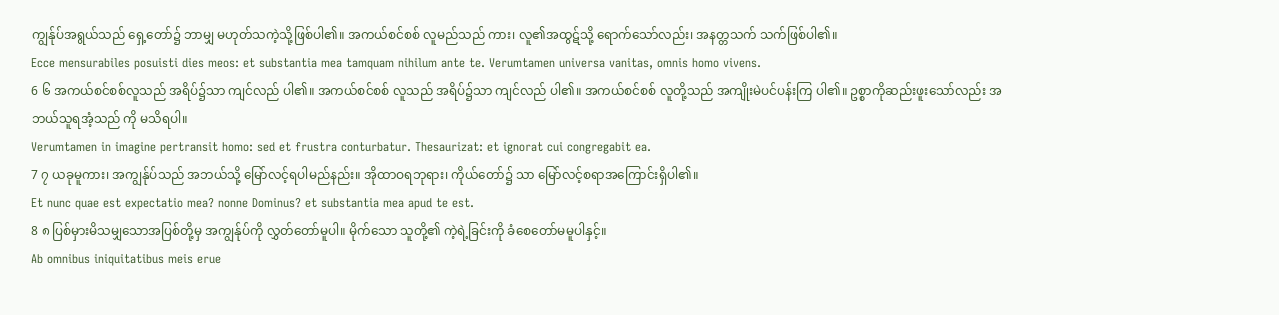ကျွန်ုပ်အရွယ်သည် ရှေ့တော်၌ ဘာမျှ မဟုတ်သကဲ့သို့ဖြစ်ပါ၏။ အကယ်စင်စစ် လူမည်သည် ကား၊ လူ၏အထွဋ်သို့ ရောက်သော်လည်း၊ အနတ္တသက် သက်ဖြစ်ပါ၏။
Ecce mensurabiles posuisti dies meos: et substantia mea tamquam nihilum ante te. Verumtamen universa vanitas, omnis homo vivens.
6 ၆ အကယ်စင်စစ်လူသည် အရိပ်၌သာ ကျင်လည် ပါ၏။ အကယ်စင်စစ် လူသည် အရိပ်၌သာ ကျင်လည် ပါ၏။ အကယ်စင်စစ် လူတို့သည် အကျိုးမဲပင်ပန်းကြ ပါ၏။ ဥစ္စာကိုဆည်းဖူးသော်လည်း အဘယ်သူရအံ့သည် ကို မသိရပါ။
Verumtamen in imagine pertransit homo: sed et frustra conturbatur. Thesaurizat: et ignorat cui congregabit ea.
7 ၇ ယခုမူကား၊ အကျွန်ုပ်သည် အဘယ်သို့ မြော်လင့်ရပါမည်နည်း။ အိုထာဝရဘုရား၊ ကိုယ်တော်၌ သာ မြော်လင့်စရာအကြောင်းရှိပါ၏။
Et nunc quae est expectatio mea? nonne Dominus? et substantia mea apud te est.
8 ၈ ပြစ်မှားမိသမျှသောအပြစ်တို့မှ အကျွန်ုပ်ကို လွှတ်တော်မူပါ။ မိုက်သော သူတို့၏ ကဲ့ရဲ့ခြင်းကို ခံစေတော်မမူပါနှင့်။
Ab omnibus iniquitatibus meis erue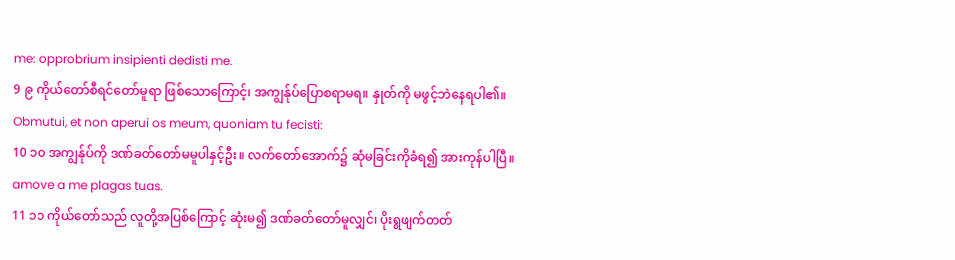me: opprobrium insipienti dedisti me.
9 ၉ ကိုယ်တော်စီရင်တော်မူရာ ဖြစ်သောကြောင့်၊ အကျွန်ုပ်ပြောစရာမရ။ နှုတ်ကို မဖွင့်ဘဲနေရပါ၏။
Obmutui, et non aperui os meum, quoniam tu fecisti:
10 ၁၀ အကျွန်ုပ်ကို ဒဏ်ခတ်တော်မမူပါနှင့်ဦး။ လက်တော်အောက်၌ ဆုံမခြင်းကိုခံရ၍ အားကုန်ပါပြီ။
amove a me plagas tuas.
11 ၁၁ ကိုယ်တော်သည် လူတို့အပြစ်ကြောင့် ဆုံးမ၍ ဒဏ်ခတ်တော်မူလျှင်၊ ပိုးရွဖျက်တတ်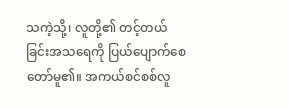သကဲ့သို့၊ လူတို့၏ တင့်တယ်ခြင်းအသရေကို ပြယ်ပျောက်စေတော်မူ၏။ အကယ်စင်စစ်လူ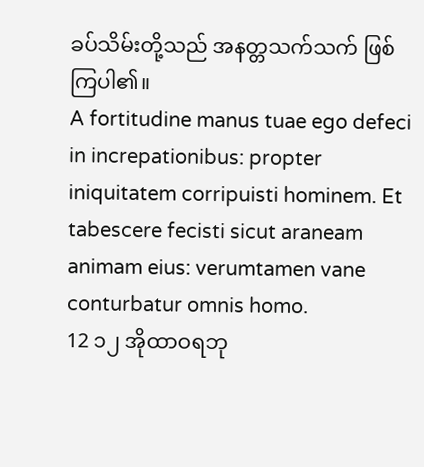ခပ်သိမ်းတို့သည် အနတ္တသက်သက် ဖြစ်ကြပါ၏။
A fortitudine manus tuae ego defeci in increpationibus: propter iniquitatem corripuisti hominem. Et tabescere fecisti sicut araneam animam eius: verumtamen vane conturbatur omnis homo.
12 ၁၂ အိုထာဝရဘု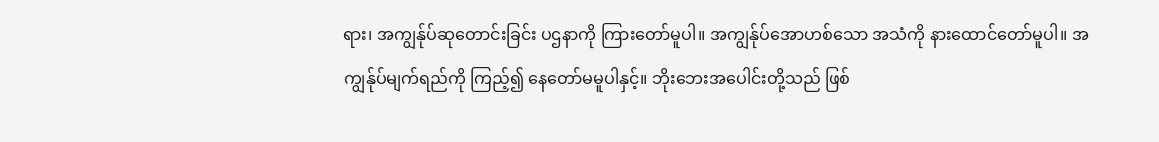ရား၊ အကျွန်ုပ်ဆုတောင်းခြင်း ပဌနာကို ကြားတော်မူပါ။ အကျွန်ုပ်အောဟစ်သော အသံကို နားထောင်တော်မူပါ။ အကျွန်ုပ်မျက်ရည်ကို ကြည့်၍ နေတော်မမူပါနှင့်။ ဘိုးဘေးအပေါင်းတို့သည် ဖြစ်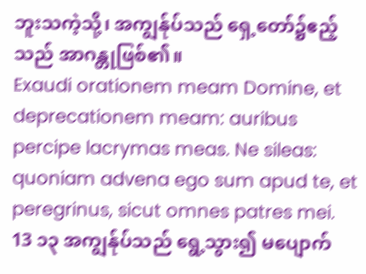ဘူးသကဲ့သို့၊ အကျွန်ုပ်သည် ရှေ့တော်၌ဧည့်သည် အာဂန္တုဖြစ်၏။
Exaudi orationem meam Domine, et deprecationem meam: auribus percipe lacrymas meas. Ne sileas: quoniam advena ego sum apud te, et peregrinus, sicut omnes patres mei.
13 ၁၃ အကျွန်ုပ်သည် ရွေ့သွား၍ မပျောက်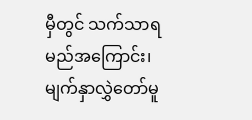မှီတွင် သက်သာရမည်အကြောင်း၊ မျက်နှာလွှဲတော်မူ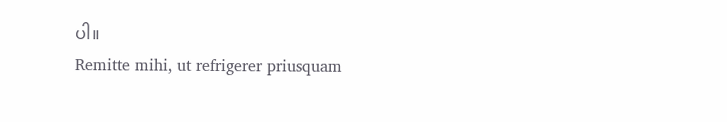ပါ။
Remitte mihi, ut refrigerer priusquam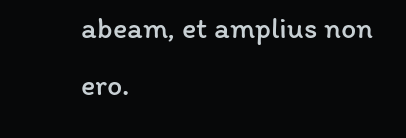abeam, et amplius non ero.